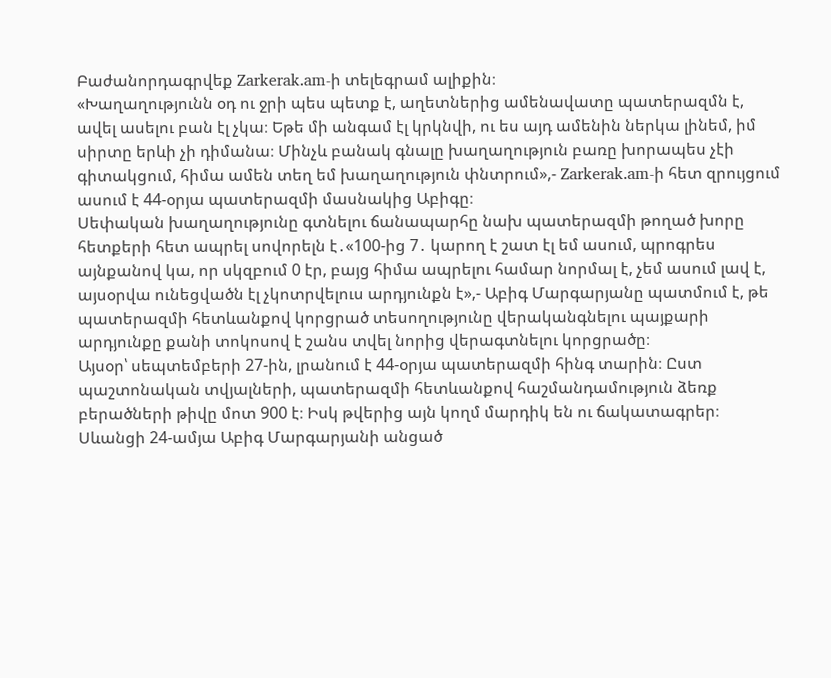Բաժանորդագրվեք Zarkerak.am-ի տելեգրամ ալիքին։
«Խաղաղությունն օդ ու ջրի պես պետք է, աղետներից ամենավատը պատերազմն է, ավել ասելու բան էլ չկա։ Եթե մի անգամ էլ կրկնվի, ու ես այդ ամենին ներկա լինեմ, իմ սիրտը երևի չի դիմանա։ Մինչև բանակ գնալը խաղաղություն բառը խորապես չէի գիտակցում, հիմա ամեն տեղ եմ խաղաղություն փնտրում»,- Zarkerak.am-ի հետ զրույցում ասում է 44-օրյա պատերազմի մասնակից Աբիգը։
Սեփական խաղաղությունը գտնելու ճանապարհը նախ պատերազմի թողած խորը հետքերի հետ ապրել սովորելն է․«100-ից 7․ կարող է շատ էլ եմ ասում, պրոգրես այնքանով կա, որ սկզբում 0 էր, բայց հիմա ապրելու համար նորմալ է, չեմ ասում լավ է, այսօրվա ունեցվածն էլ չկոտրվելուս արդյունքն է»,- Աբիգ Մարգարյանը պատմում է, թե պատերազմի հետևանքով կորցրած տեսողությունը վերականգնելու պայքարի արդյունքը քանի տոկոսով է շանս տվել նորից վերագտնելու կորցրածը։
Այսօր՝ սեպտեմբերի 27-ին, լրանում է 44-օրյա պատերազմի հինգ տարին։ Ըստ պաշտոնական տվյալների, պատերազմի հետևանքով հաշմանդամություն ձեռք բերածների թիվը մոտ 900 է։ Իսկ թվերից այն կողմ մարդիկ են ու ճակատագրեր։
Սևանցի 24-ամյա Աբիգ Մարգարյանի անցած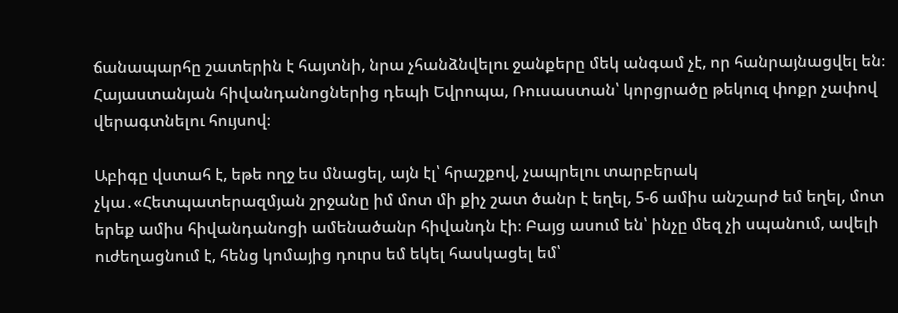ճանապարհը շատերին է հայտնի, նրա չհանձնվելու ջանքերը մեկ անգամ չէ, որ հանրայնացվել են։ Հայաստանյան հիվանդանոցներից դեպի Եվրոպա, Ռուսաստան՝ կորցրածը թեկուզ փոքր չափով վերագտնելու հույսով։

Աբիգը վստահ է, եթե ողջ ես մնացել, այն էլ՝ հրաշքով, չապրելու տարբերակ չկա․«Հետպատերազմյան շրջանը իմ մոտ մի քիչ շատ ծանր է եղել, 5-6 ամիս անշարժ եմ եղել, մոտ երեք ամիս հիվանդանոցի ամենածանր հիվանդն էի։ Բայց ասում են՝ ինչը մեզ չի սպանում, ավելի ուժեղացնում է, հենց կոմայից դուրս եմ եկել հասկացել եմ՝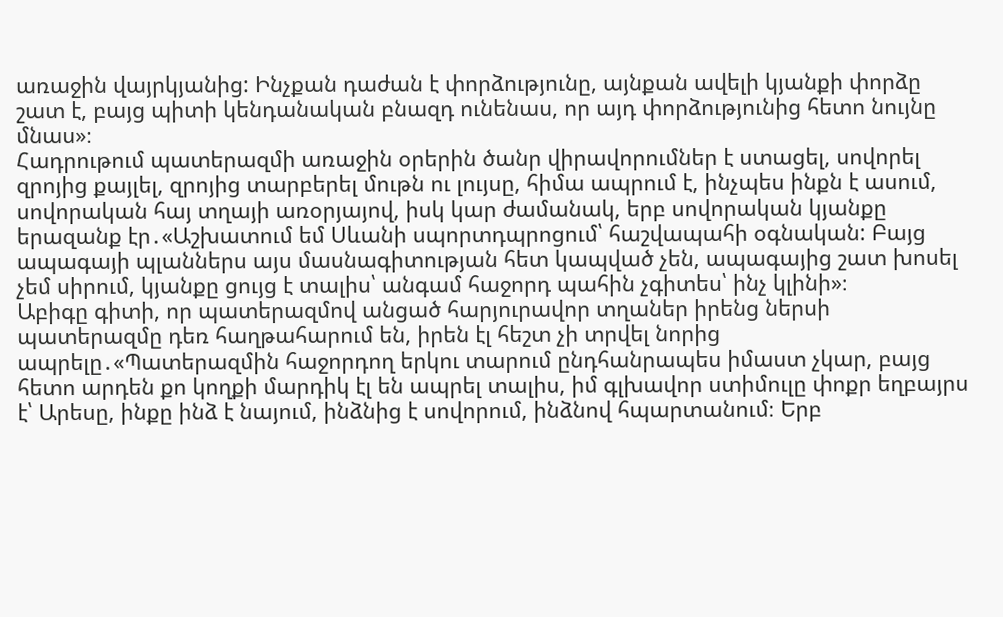առաջին վայրկյանից: Ինչքան դաժան է փորձությունը, այնքան ավելի կյանքի փորձը շատ է, բայց պիտի կենդանական բնազդ ունենաս, որ այդ փորձությունից հետո նույնը մնաս»։
Հադրութում պատերազմի առաջին օրերին ծանր վիրավորումներ է ստացել, սովորել զրոյից քայլել, զրոյից տարբերել մութն ու լույսը, հիմա ապրում է, ինչպես ինքն է ասում, սովորական հայ տղայի առօրյայով, իսկ կար ժամանակ, երբ սովորական կյանքը երազանք էր․«Աշխատում եմ Սևանի սպորտդպրոցում՝ հաշվապահի օգնական: Բայց ապագայի պլաններս այս մասնագիտության հետ կապված չեն, ապագայից շատ խոսել չեմ սիրում, կյանքը ցույց է տալիս՝ անգամ հաջորդ պահին չգիտես՝ ինչ կլինի»։
Աբիգը գիտի, որ պատերազմով անցած հարյուրավոր տղաներ իրենց ներսի պատերազմը դեռ հաղթահարում են, իրեն էլ հեշտ չի տրվել նորից ապրելը․«Պատերազմին հաջորդող երկու տարում ընդհանրապես իմաստ չկար, բայց հետո արդեն քո կողքի մարդիկ էլ են ապրել տալիս, իմ գլխավոր ստիմուլը փոքր եղբայրս է՝ Արեսը, ինքը ինձ է նայում, ինձնից է սովորում, ինձնով հպարտանում։ Երբ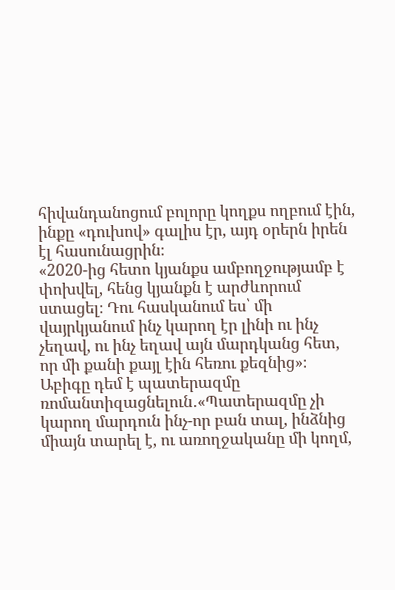հիվանդանոցում բոլորը կողքս ողբում էին, ինքը «դուխով» գալիս էր, այդ օրերն իրեն էլ հասունացրին։
«2020-ից հետո կյանքս ամբողջությամբ է փոխվել, հենց կյանքն է արժևորում ստացել։ Դու հասկանում ես՝ մի վայրկյանում ինչ կարող էր լինի ու ինչ չեղավ, ու ինչ եղավ այն մարդկանց հետ, որ մի քանի քայլ էին հեռու քեզնից»։
Աբիգը դեմ է պատերազմը ռոմանտիզացնելուն․«Պատերազմը չի կարող մարդուն ինչ-որ բան տալ, ինձնից միայն տարել է, ու առողջականը մի կողմ,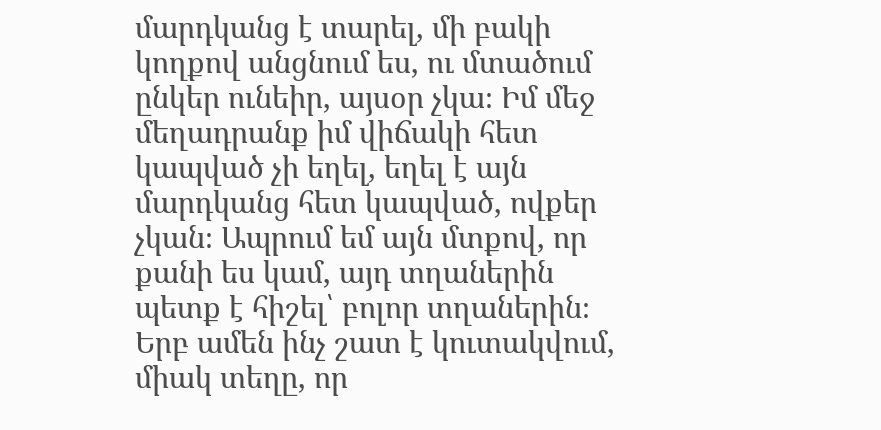մարդկանց է տարել, մի բակի կողքով անցնում ես, ու մտածում ընկեր ունեիր, այսօր չկա։ Իմ մեջ մեղադրանք իմ վիճակի հետ կապված չի եղել, եղել է այն մարդկանց հետ կապված, ովքեր չկան։ Ապրում եմ այն մտքով, որ քանի ես կամ, այդ տղաներին պետք է հիշել՝ բոլոր տղաներին։ Երբ ամեն ինչ շատ է կուտակվում, միակ տեղը, որ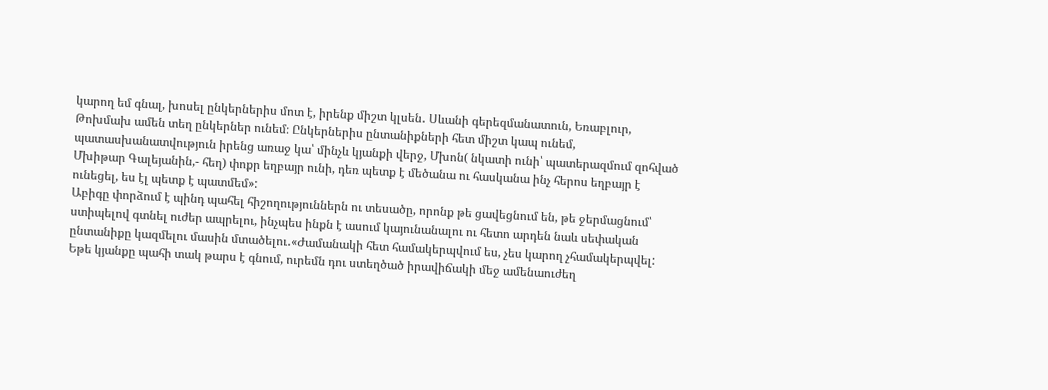կարող եմ գնալ, խոսել ընկերներիս մոտ է, իրենք միշտ կլսեն․ Սևանի գերեզմանատուն, Եռաբլուր, Թոխմախ ամեն տեղ ընկերներ ունեմ։ Ընկերներիս ընտանիքների հետ միշտ կապ ունեմ, պատասխանատվություն իրենց առաջ կա՝ մինչև կյանքի վերջ, Մխոն( նկատի ունի՝ պատերազմում զոհված Մխիթար Գալեյանին,- հեղ) փոքր եղբայր ունի, դեռ պետք է մեծանա ու հասկանա ինչ հերոս եղբայր է ունեցել, ես էլ պետք է պատմեմ»:
Աբիգը փորձում է պինդ պահել հիշողություններն ու տեսածը, որոնք թե ցավեցնում են, թե ջերմացնում՝ ստիպելով գտնել ուժեր ապրելու, ինչպես ինքն է ասում կայունանալու ու հետո արդեն նաև սեփական ընտանիքը կազմելու մասին մտածելու․«Ժամանակի հետ համակերպվում ես, չես կարող չհամակերպվել: Եթե կյանքը պահի տակ թարս է գնում, ուրեմն դու ստեղծած իրավիճակի մեջ ամենաուժեղ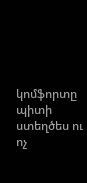կոմֆորտը պիտի ստեղծես ու ոչ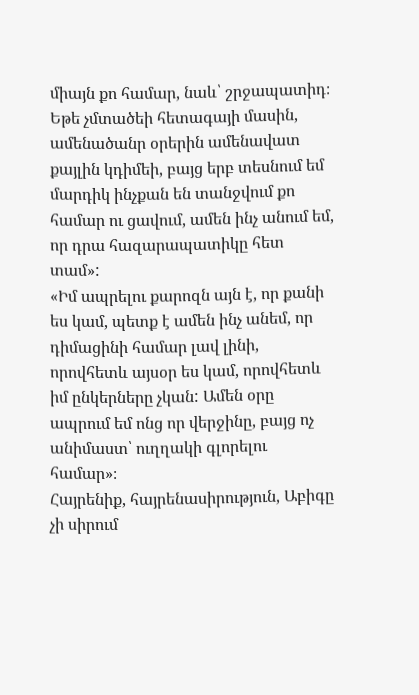միայն քո համար, նաև՝ շրջապատիդ։ Եթե չմտածեի հետագայի մասին, ամենածանր օրերին ամենավատ քայլին կդիմեի, բայց երբ տեսնում եմ մարդիկ ինչքան են տանջվում քո համար ու ցավում, ամեն ինչ անում եմ, որ դրա հազարապատիկը հետ տամ»:
«Իմ ապրելու քարոզն այն է, որ քանի ես կամ, պետք է ամեն ինչ անեմ, որ դիմացինի համար լավ լինի, որովհետև այսօր ես կամ, որովհետև իմ ընկերները չկան: Ամեն օրը ապրում եմ ոնց որ վերջինը, բայց ոչ անիմաստ՝ ուղղակի գլորելու համար»։
Հայրենիք, հայրենասիրություն, Աբիգը չի սիրում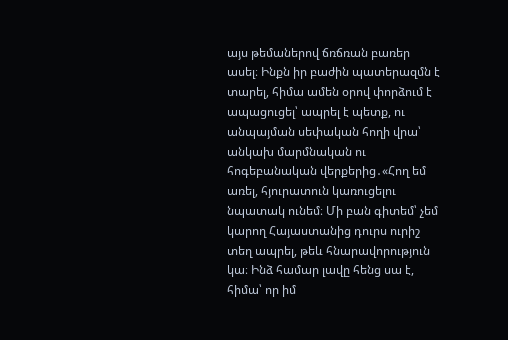այս թեմաներով ճռճռան բառեր ասել։ Ինքն իր բաժին պատերազմն է տարել, հիմա ամեն օրով փորձում է ապացուցել՝ ապրել է պետք, ու անպայման սեփական հողի վրա՝ անկախ մարմնական ու հոգեբանական վերքերից․«Հող եմ առել, հյուրատուն կառուցելու նպատակ ունեմ։ Մի բան գիտեմ՝ չեմ կարող Հայաստանից դուրս ուրիշ տեղ ապրել, թեև հնարավորություն կա։ Ինձ համար լավը հենց սա է, հիմա՝ որ իմ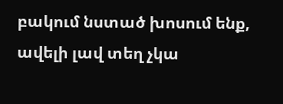բակում նստած խոսում ենք, ավելի լավ տեղ չկա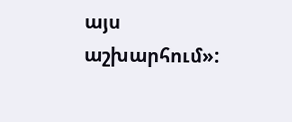այս աշխարհում»: